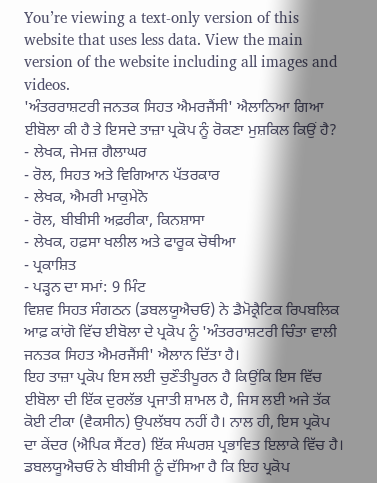You’re viewing a text-only version of this website that uses less data. View the main version of the website including all images and videos.
'ਅੰਤਰਰਾਸ਼ਟਰੀ ਜਨਤਕ ਸਿਹਤ ਐਮਰਜੈਂਸੀ' ਐਲਾਨਿਆ ਗਿਆ ਈਬੋਲਾ ਕੀ ਹੈ ਤੇ ਇਸਦੇ ਤਾਜ਼ਾ ਪ੍ਰਕੋਪ ਨੂੰ ਰੋਕਣਾ ਮੁਸ਼ਕਿਲ ਕਿਉਂ ਹੈ?
- ਲੇਖਕ, ਜੇਮਜ਼ ਗੈਲਾਘਰ
- ਰੋਲ, ਸਿਹਤ ਅਤੇ ਵਿਗਿਆਨ ਪੱਤਰਕਾਰ
- ਲੇਖਕ, ਐਮਰੀ ਮਾਕੁਮੇਨੋ
- ਰੋਲ, ਬੀਬੀਸੀ ਅਫ਼ਰੀਕਾ, ਕਿਨਸ਼ਾਸਾ
- ਲੇਖਕ, ਹਫ਼ਸਾ ਖਲੀਲ ਅਤੇ ਫਾਰੂਕ ਚੋਥੀਆ
- ਪ੍ਰਕਾਸ਼ਿਤ
- ਪੜ੍ਹਨ ਦਾ ਸਮਾਂ: 9 ਮਿੰਟ
ਵਿਸ਼ਵ ਸਿਹਤ ਸੰਗਠਨ (ਡਬਲਯੂਐਚਓ) ਨੇ ਡੈਮੋਕ੍ਰੈਟਿਕ ਰਿਪਬਲਿਕ ਆਫ਼ ਕਾਂਗੋ ਵਿੱਚ ਈਬੋਲਾ ਦੇ ਪ੍ਰਕੋਪ ਨੂੰ 'ਅੰਤਰਰਾਸ਼ਟਰੀ ਚਿੰਤਾ ਵਾਲੀ ਜਨਤਕ ਸਿਹਤ ਐਮਰਜੈਂਸੀ' ਐਲਾਨ ਦਿੱਤਾ ਹੈ।
ਇਹ ਤਾਜ਼ਾ ਪ੍ਰਕੋਪ ਇਸ ਲਈ ਚੁਣੌਤੀਪੂਰਨ ਹੈ ਕਿਉਂਕਿ ਇਸ ਵਿੱਚ ਈਬੋਲਾ ਦੀ ਇੱਕ ਦੁਰਲੱਭ ਪ੍ਰਜਾਤੀ ਸ਼ਾਮਲ ਹੈ, ਜਿਸ ਲਈ ਅਜੇ ਤੱਕ ਕੋਈ ਟੀਕਾ (ਵੈਕਸੀਨ) ਉਪਲੱਬਧ ਨਹੀਂ ਹੈ। ਨਾਲ ਹੀ, ਇਸ ਪ੍ਰਕੋਪ ਦਾ ਕੇਂਦਰ (ਐਪਿਕ ਸੈਂਟਰ) ਇੱਕ ਸੰਘਰਸ਼ ਪ੍ਰਭਾਵਿਤ ਇਲਾਕੇ ਵਿੱਚ ਹੈ।
ਡਬਲਯੂਐਚਓ ਨੇ ਬੀਬੀਸੀ ਨੂੰ ਦੱਸਿਆ ਹੈ ਕਿ ਇਹ ਪ੍ਰਕੋਪ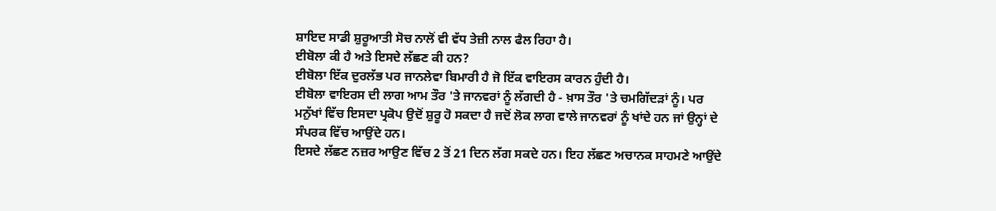ਸ਼ਾਇਦ ਸਾਡੀ ਸ਼ੁਰੂਆਤੀ ਸੋਚ ਨਾਲੋਂ ਵੀ ਵੱਧ ਤੇਜ਼ੀ ਨਾਲ ਫੈਲ ਰਿਹਾ ਹੈ।
ਈਬੋਲਾ ਕੀ ਹੈ ਅਤੇ ਇਸਦੇ ਲੱਛਣ ਕੀ ਹਨ?
ਈਬੋਲਾ ਇੱਕ ਦੁਰਲੱਭ ਪਰ ਜਾਨਲੇਵਾ ਬਿਮਾਰੀ ਹੈ ਜੋ ਇੱਕ ਵਾਇਰਸ ਕਾਰਨ ਹੁੰਦੀ ਹੈ।
ਈਬੋਲਾ ਵਾਇਰਸ ਦੀ ਲਾਗ ਆਮ ਤੌਰ 'ਤੇ ਜਾਨਵਰਾਂ ਨੂੰ ਲੱਗਦੀ ਹੈ - ਖ਼ਾਸ ਤੌਰ 'ਤੇ ਚਮਗਿੱਦੜਾਂ ਨੂੰ। ਪਰ ਮਨੁੱਖਾਂ ਵਿੱਚ ਇਸਦਾ ਪ੍ਰਕੋਪ ਉਦੋਂ ਸ਼ੁਰੂ ਹੋ ਸਕਦਾ ਹੈ ਜਦੋਂ ਲੋਕ ਲਾਗ ਵਾਲੇ ਜਾਨਵਰਾਂ ਨੂੰ ਖਾਂਦੇ ਹਨ ਜਾਂ ਉਨ੍ਹਾਂ ਦੇ ਸੰਪਰਕ ਵਿੱਚ ਆਉਂਦੇ ਹਨ।
ਇਸਦੇ ਲੱਛਣ ਨਜ਼ਰ ਆਉਣ ਵਿੱਚ 2 ਤੋਂ 21 ਦਿਨ ਲੱਗ ਸਕਦੇ ਹਨ। ਇਹ ਲੱਛਣ ਅਚਾਨਕ ਸਾਹਮਣੇ ਆਉਂਦੇ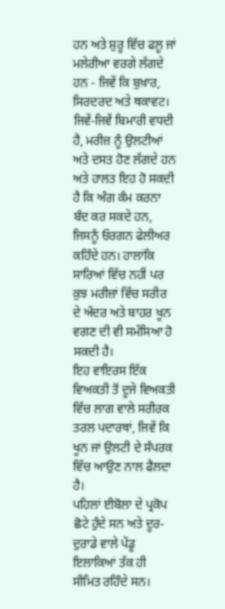ਹਨ ਅਤੇ ਸ਼ੁਰੂ ਵਿੱਚ ਫਲੂ ਜਾਂ ਮਲੇਰੀਆ ਵਰਗੇ ਲੱਗਦੇ ਹਨ - ਜਿਵੇਂ ਕਿ ਬੁਖ਼ਾਰ, ਸਿਰਦਰਦ ਅਤੇ ਥਕਾਵਟ।
ਜਿਵੇਂ-ਜਿਵੇਂ ਬਿਮਾਰੀ ਵਧਦੀ ਹੈ, ਮਰੀਜ਼ ਨੂੰ ਉਲਟੀਆਂ ਅਤੇ ਦਸਤ ਹੋਣ ਲੱਗਦੇ ਹਨ ਅਤੇ ਹਾਲਤ ਇਹ ਹੋ ਸਕਦੀ ਹੈ ਕਿ ਅੰਗ ਕੰਮ ਕਰਨਾ ਬੰਦ ਕਰ ਸਕਦੇ ਹਨ, ਜਿਸਨੂੰ ਓਰਗਨ ਫੇਲੀਅਰ ਕਹਿੰਦੇ ਹਨ। ਹਾਲਾਂਕਿ ਸਾਰਿਆਂ ਵਿੱਚ ਨਹੀਂ ਪਰ ਕੁਝ ਮਰੀਜ਼ਾਂ ਵਿੱਚ ਸਰੀਰ ਦੇ ਅੰਦਰ ਅਤੇ ਬਾਹਰ ਖੂਨ ਵਗਣ ਦੀ ਵੀ ਸਮੱਸਿਆ ਹੋ ਸਕਦੀ ਹੈ।
ਇਹ ਵਾਇਰਸ ਇੱਕ ਵਿਅਕਤੀ ਤੋਂ ਦੂਜੇ ਵਿਅਕਤੀ ਵਿੱਚ ਲਾਗ ਵਾਲੇ ਸਰੀਰਕ ਤਰਲ ਪਦਾਰਥਾਂ, ਜਿਵੇਂ ਕਿ ਖੂਨ ਜਾਂ ਉਲਟੀ ਦੇ ਸੰਪਰਕ ਵਿੱਚ ਆਉਣ ਨਾਲ ਫੈਲਦਾ ਹੈ।
ਪਹਿਲਾਂ ਈਬੋਲਾ ਦੇ ਪ੍ਰਕੋਪ ਛੋਟੇ ਹੁੰਦੇ ਸਨ ਅਤੇ ਦੂਰ-ਦੁਰਾਡੇ ਵਾਲੇ ਪੇਂਡੂ ਇਲਾਕਿਆਂ ਤੱਕ ਹੀ ਸੀਮਿਤ ਰਹਿੰਦੇ ਸਨ।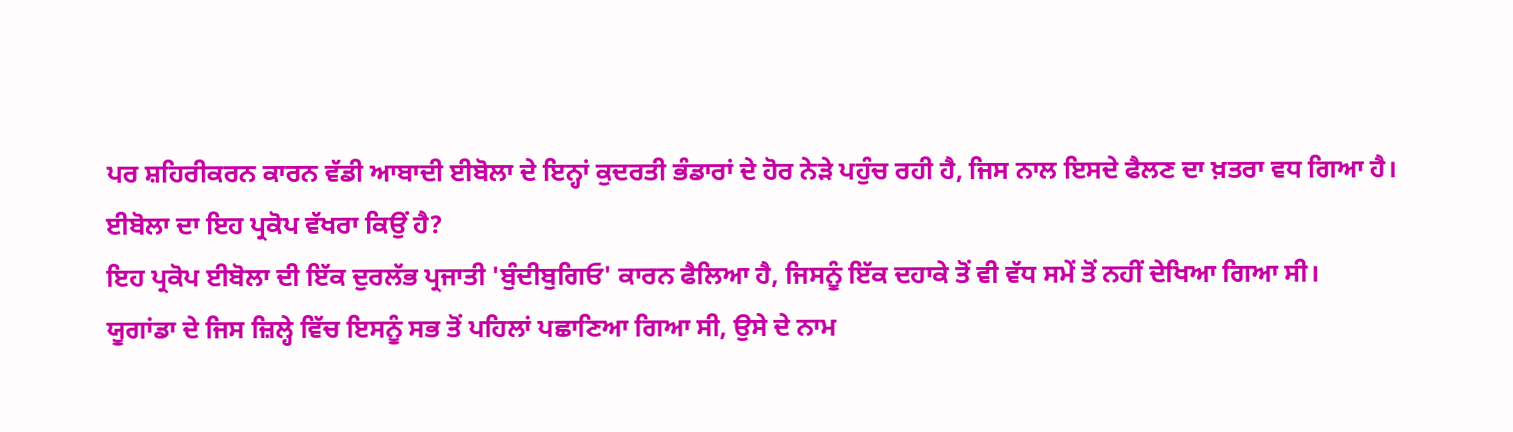ਪਰ ਸ਼ਹਿਰੀਕਰਨ ਕਾਰਨ ਵੱਡੀ ਆਬਾਦੀ ਈਬੋਲਾ ਦੇ ਇਨ੍ਹਾਂ ਕੁਦਰਤੀ ਭੰਡਾਰਾਂ ਦੇ ਹੋਰ ਨੇੜੇ ਪਹੁੰਚ ਰਹੀ ਹੈ, ਜਿਸ ਨਾਲ ਇਸਦੇ ਫੈਲਣ ਦਾ ਖ਼ਤਰਾ ਵਧ ਗਿਆ ਹੈ।
ਈਬੋਲਾ ਦਾ ਇਹ ਪ੍ਰਕੋਪ ਵੱਖਰਾ ਕਿਉਂ ਹੈ?
ਇਹ ਪ੍ਰਕੋਪ ਈਬੋਲਾ ਦੀ ਇੱਕ ਦੁਰਲੱਭ ਪ੍ਰਜਾਤੀ 'ਬੁੰਦੀਬੁਗਿਓ' ਕਾਰਨ ਫੈਲਿਆ ਹੈ, ਜਿਸਨੂੰ ਇੱਕ ਦਹਾਕੇ ਤੋਂ ਵੀ ਵੱਧ ਸਮੇਂ ਤੋਂ ਨਹੀਂ ਦੇਖਿਆ ਗਿਆ ਸੀ।
ਯੂਗਾਂਡਾ ਦੇ ਜਿਸ ਜ਼ਿਲ੍ਹੇ ਵਿੱਚ ਇਸਨੂੰ ਸਭ ਤੋਂ ਪਹਿਲਾਂ ਪਛਾਣਿਆ ਗਿਆ ਸੀ, ਉਸੇ ਦੇ ਨਾਮ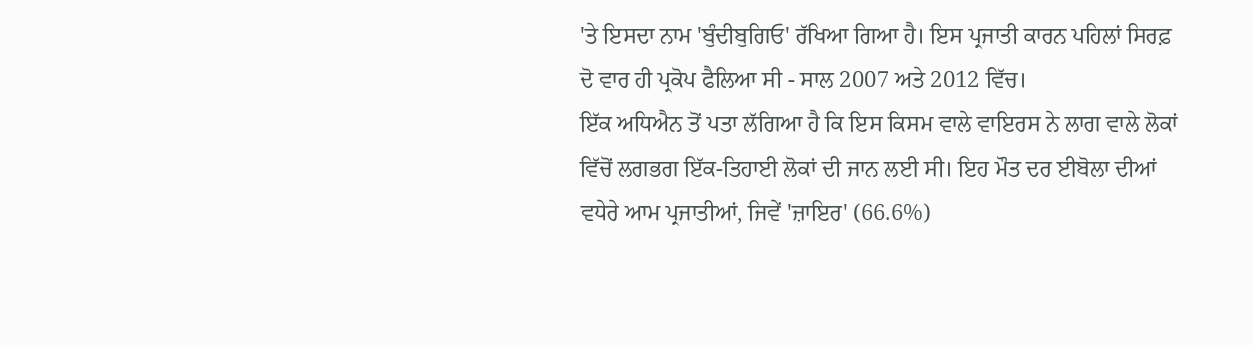'ਤੇ ਇਸਦਾ ਨਾਮ 'ਬੁੰਦੀਬੁਗਿਓ' ਰੱਖਿਆ ਗਿਆ ਹੈ। ਇਸ ਪ੍ਰਜਾਤੀ ਕਾਰਨ ਪਹਿਲਾਂ ਸਿਰਫ਼ ਦੋ ਵਾਰ ਹੀ ਪ੍ਰਕੋਪ ਫੈਲਿਆ ਸੀ - ਸਾਲ 2007 ਅਤੇ 2012 ਵਿੱਚ।
ਇੱਕ ਅਧਿਐਨ ਤੋਂ ਪਤਾ ਲੱਗਿਆ ਹੈ ਕਿ ਇਸ ਕਿਸਮ ਵਾਲੇ ਵਾਇਰਸ ਨੇ ਲਾਗ ਵਾਲੇ ਲੋਕਾਂ ਵਿੱਚੋਂ ਲਗਭਗ ਇੱਕ-ਤਿਹਾਈ ਲੋਕਾਂ ਦੀ ਜਾਨ ਲਈ ਸੀ। ਇਹ ਮੌਤ ਦਰ ਈਬੋਲਾ ਦੀਆਂ ਵਧੇਰੇ ਆਮ ਪ੍ਰਜਾਤੀਆਂ, ਜਿਵੇਂ 'ਜ਼ਾਇਰ' (66.6%)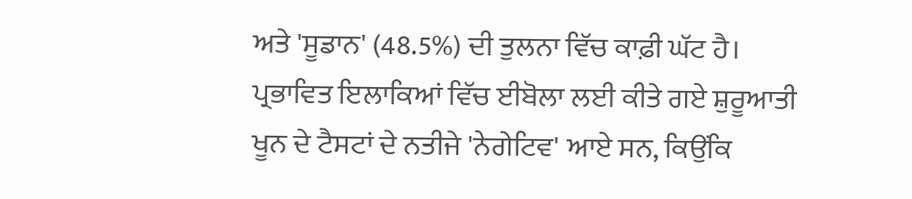ਅਤੇ 'ਸੂਡਾਨ' (48.5%) ਦੀ ਤੁਲਨਾ ਵਿੱਚ ਕਾਫ਼ੀ ਘੱਟ ਹੈ।
ਪ੍ਰਭਾਵਿਤ ਇਲਾਕਿਆਂ ਵਿੱਚ ਈਬੋਲਾ ਲਈ ਕੀਤੇ ਗਏ ਸ਼ੁਰੂਆਤੀ ਖੂਨ ਦੇ ਟੈਸਟਾਂ ਦੇ ਨਤੀਜੇ 'ਨੇਗੇਟਿਵ' ਆਏ ਸਨ, ਕਿਉਂਕਿ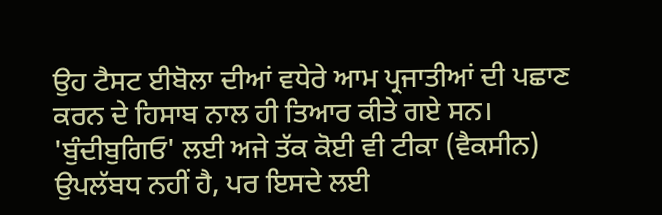ਉਹ ਟੈਸਟ ਈਬੋਲਾ ਦੀਆਂ ਵਧੇਰੇ ਆਮ ਪ੍ਰਜਾਤੀਆਂ ਦੀ ਪਛਾਣ ਕਰਨ ਦੇ ਹਿਸਾਬ ਨਾਲ ਹੀ ਤਿਆਰ ਕੀਤੇ ਗਏ ਸਨ।
'ਬੁੰਦੀਬੁਗਿਓ' ਲਈ ਅਜੇ ਤੱਕ ਕੋਈ ਵੀ ਟੀਕਾ (ਵੈਕਸੀਨ) ਉਪਲੱਬਧ ਨਹੀਂ ਹੈ, ਪਰ ਇਸਦੇ ਲਈ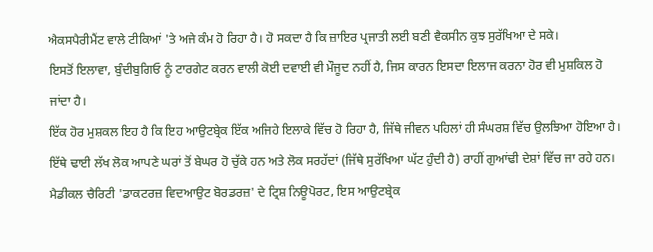ਐਕਸਪੈਰੀਮੈਂਟ ਵਾਲੇ ਟੀਕਿਆਂ 'ਤੇ ਅਜੇ ਕੰਮ ਹੋ ਰਿਹਾ ਹੈ। ਹੋ ਸਕਦਾ ਹੈ ਕਿ ਜ਼ਾਇਰ ਪ੍ਰਜਾਤੀ ਲਈ ਬਣੀ ਵੈਕਸੀਨ ਕੁਝ ਸੁਰੱਖਿਆ ਦੇ ਸਕੇ।
ਇਸਤੋਂ ਇਲਾਵਾ, ਬੁੰਦੀਬੁਗਿਓ ਨੂੰ ਟਾਰਗੇਟ ਕਰਨ ਵਾਲੀ ਕੋਈ ਦਵਾਈ ਵੀ ਮੌਜੂਦ ਨਹੀਂ ਹੈ, ਜਿਸ ਕਾਰਨ ਇਸਦਾ ਇਲਾਜ ਕਰਨਾ ਹੋਰ ਵੀ ਮੁਸ਼ਕਿਲ ਹੋ ਜਾਂਦਾ ਹੈ।
ਇੱਕ ਹੋਰ ਮੁਸ਼ਕਲ ਇਹ ਹੈ ਕਿ ਇਹ ਆਉਟਬ੍ਰੇਕ ਇੱਕ ਅਜਿਹੇ ਇਲਾਕੇ ਵਿੱਚ ਹੋ ਰਿਹਾ ਹੈ, ਜਿੱਥੇ ਜੀਵਨ ਪਹਿਲਾਂ ਹੀ ਸੰਘਰਸ਼ ਵਿੱਚ ਉਲਝਿਆ ਹੋਇਆ ਹੈ। ਇੱਥੇ ਢਾਈ ਲੱਖ ਲੋਕ ਆਪਣੇ ਘਰਾਂ ਤੋਂ ਬੇਘਰ ਹੋ ਚੁੱਕੇ ਹਨ ਅਤੇ ਲੋਕ ਸਰਹੱਦਾਂ (ਜਿੱਥੇ ਸੁਰੱਖਿਆ ਘੱਟ ਹੁੰਦੀ ਹੈ) ਰਾਹੀਂ ਗੁਆਂਢੀ ਦੇਸ਼ਾਂ ਵਿੱਚ ਜਾ ਰਹੇ ਹਨ।
ਮੈਡੀਕਲ ਚੈਰਿਟੀ 'ਡਾਕਟਰਜ਼ ਵਿਦਆਉਟ ਬੋਰਡਰਜ਼' ਦੇ ਟ੍ਰਿਸ਼ ਨਿਊਪੋਰਟ, ਇਸ ਆਉਟਬ੍ਰੇਕ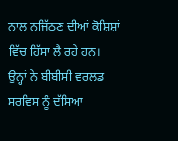ਨਾਲ ਨਜਿੱਠਣ ਦੀਆਂ ਕੋਸ਼ਿਸ਼ਾਂ ਵਿੱਚ ਹਿੱਸਾ ਲੈ ਰਹੇ ਹਨ।
ਉਨ੍ਹਾਂ ਨੇ ਬੀਬੀਸੀ ਵਰਲਡ ਸਰਵਿਸ ਨੂੰ ਦੱਸਿਆ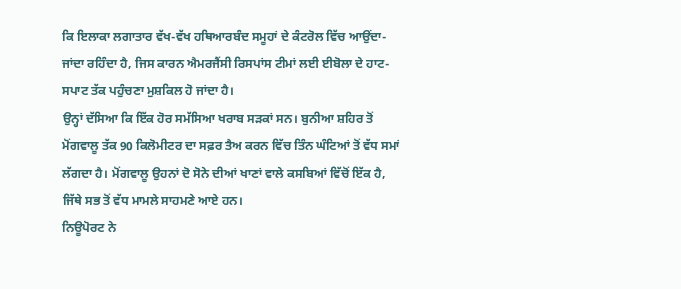ਕਿ ਇਲਾਕਾ ਲਗਾਤਾਰ ਵੱਖ-ਵੱਖ ਹਥਿਆਰਬੰਦ ਸਮੂਹਾਂ ਦੇ ਕੰਟਰੋਲ ਵਿੱਚ ਆਉਂਦਾ-ਜਾਂਦਾ ਰਹਿੰਦਾ ਹੈ, ਜਿਸ ਕਾਰਨ ਐਮਰਜੈਂਸੀ ਰਿਸਪਾਂਸ ਟੀਮਾਂ ਲਈ ਈਬੋਲਾ ਦੇ ਹਾਟ-ਸਪਾਟ ਤੱਕ ਪਹੁੰਚਣਾ ਮੁਸ਼ਕਿਲ ਹੋ ਜਾਂਦਾ ਹੈ।
ਉਨ੍ਹਾਂ ਦੱਸਿਆ ਕਿ ਇੱਕ ਹੋਰ ਸਮੱਸਿਆ ਖਰਾਬ ਸੜਕਾਂ ਸਨ। ਬੁਨੀਆ ਸ਼ਹਿਰ ਤੋਂ ਮੋਂਗਵਾਲੂ ਤੱਕ 90 ਕਿਲੋਮੀਟਰ ਦਾ ਸਫ਼ਰ ਤੈਅ ਕਰਨ ਵਿੱਚ ਤਿੰਨ ਘੰਟਿਆਂ ਤੋਂ ਵੱਧ ਸਮਾਂ ਲੱਗਦਾ ਹੈ। ਮੋਂਗਵਾਲੂ ਉਹਨਾਂ ਦੋ ਸੋਨੇ ਦੀਆਂ ਖਾਣਾਂ ਵਾਲੇ ਕਸਬਿਆਂ ਵਿੱਚੋਂ ਇੱਕ ਹੈ, ਜਿੱਥੇ ਸਭ ਤੋਂ ਵੱਧ ਮਾਮਲੇ ਸਾਹਮਣੇ ਆਏ ਹਨ।
ਨਿਊਪੋਰਟ ਨੇ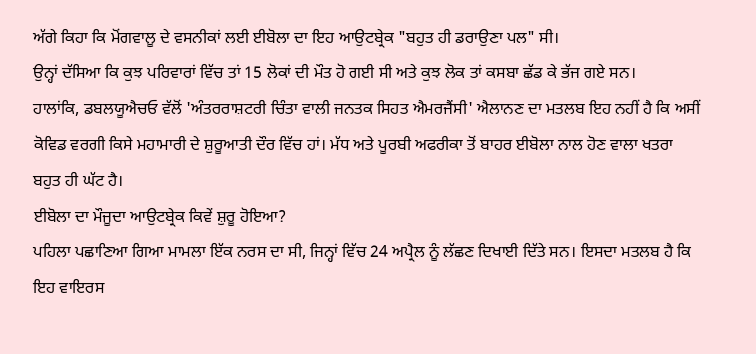ਅੱਗੇ ਕਿਹਾ ਕਿ ਮੋਂਗਵਾਲੂ ਦੇ ਵਸਨੀਕਾਂ ਲਈ ਈਬੋਲਾ ਦਾ ਇਹ ਆਉਟਬ੍ਰੇਕ "ਬਹੁਤ ਹੀ ਡਰਾਉਣਾ ਪਲ" ਸੀ।
ਉਨ੍ਹਾਂ ਦੱਸਿਆ ਕਿ ਕੁਝ ਪਰਿਵਾਰਾਂ ਵਿੱਚ ਤਾਂ 15 ਲੋਕਾਂ ਦੀ ਮੌਤ ਹੋ ਗਈ ਸੀ ਅਤੇ ਕੁਝ ਲੋਕ ਤਾਂ ਕਸਬਾ ਛੱਡ ਕੇ ਭੱਜ ਗਏ ਸਨ।
ਹਾਲਾਂਕਿ, ਡਬਲਯੂਐਚਓ ਵੱਲੋਂ 'ਅੰਤਰਰਾਸ਼ਟਰੀ ਚਿੰਤਾ ਵਾਲੀ ਜਨਤਕ ਸਿਹਤ ਐਮਰਜੈਂਸੀ' ਐਲਾਨਣ ਦਾ ਮਤਲਬ ਇਹ ਨਹੀਂ ਹੈ ਕਿ ਅਸੀਂ ਕੋਵਿਡ ਵਰਗੀ ਕਿਸੇ ਮਹਾਮਾਰੀ ਦੇ ਸ਼ੁਰੂਆਤੀ ਦੌਰ ਵਿੱਚ ਹਾਂ। ਮੱਧ ਅਤੇ ਪੂਰਬੀ ਅਫਰੀਕਾ ਤੋਂ ਬਾਹਰ ਈਬੋਲਾ ਨਾਲ ਹੋਣ ਵਾਲਾ ਖਤਰਾ ਬਹੁਤ ਹੀ ਘੱਟ ਹੈ।
ਈਬੋਲਾ ਦਾ ਮੌਜੂਦਾ ਆਉਟਬ੍ਰੇਕ ਕਿਵੇਂ ਸ਼ੁਰੂ ਹੋਇਆ?
ਪਹਿਲਾ ਪਛਾਣਿਆ ਗਿਆ ਮਾਮਲਾ ਇੱਕ ਨਰਸ ਦਾ ਸੀ, ਜਿਨ੍ਹਾਂ ਵਿੱਚ 24 ਅਪ੍ਰੈਲ ਨੂੰ ਲੱਛਣ ਦਿਖਾਈ ਦਿੱਤੇ ਸਨ। ਇਸਦਾ ਮਤਲਬ ਹੈ ਕਿ ਇਹ ਵਾਇਰਸ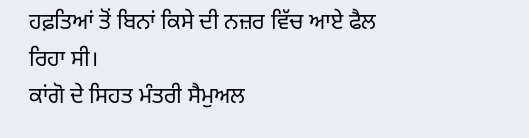ਹਫ਼ਤਿਆਂ ਤੋਂ ਬਿਨਾਂ ਕਿਸੇ ਦੀ ਨਜ਼ਰ ਵਿੱਚ ਆਏ ਫੈਲ ਰਿਹਾ ਸੀ।
ਕਾਂਗੋ ਦੇ ਸਿਹਤ ਮੰਤਰੀ ਸੈਮੁਅਲ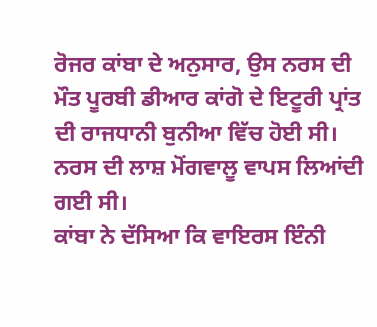ਰੋਜਰ ਕਾਂਬਾ ਦੇ ਅਨੁਸਾਰ, ਉਸ ਨਰਸ ਦੀ ਮੌਤ ਪੂਰਬੀ ਡੀਆਰ ਕਾਂਗੋ ਦੇ ਇਟੂਰੀ ਪ੍ਰਾਂਤ ਦੀ ਰਾਜਧਾਨੀ ਬੁਨੀਆ ਵਿੱਚ ਹੋਈ ਸੀ।
ਨਰਸ ਦੀ ਲਾਸ਼ ਮੋਂਗਵਾਲੂ ਵਾਪਸ ਲਿਆਂਦੀ ਗਈ ਸੀ।
ਕਾਂਬਾ ਨੇ ਦੱਸਿਆ ਕਿ ਵਾਇਰਸ ਇੰਨੀ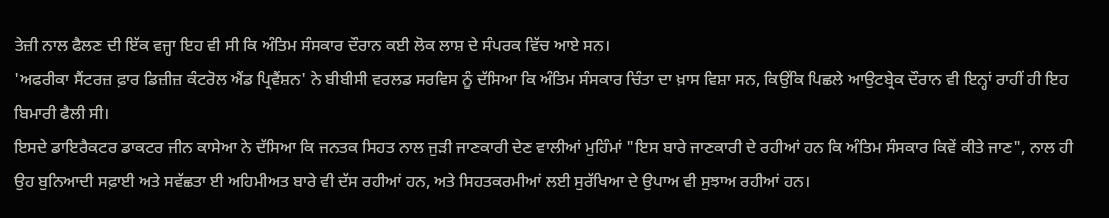ਤੇਜ਼ੀ ਨਾਲ ਫੈਲਣ ਦੀ ਇੱਕ ਵਜ੍ਹਾ ਇਹ ਵੀ ਸੀ ਕਿ ਅੰਤਿਮ ਸੰਸਕਾਰ ਦੌਰਾਨ ਕਈ ਲੋਕ ਲਾਸ਼ ਦੇ ਸੰਪਰਕ ਵਿੱਚ ਆਏ ਸਨ।
'ਅਫਰੀਕਾ ਸੈਂਟਰਜ਼ ਫ਼ਾਰ ਡਿਜ਼ੀਜ਼ ਕੰਟਰੋਲ ਐਂਡ ਪ੍ਰਿਵੈਂਸ਼ਨ' ਨੇ ਬੀਬੀਸੀ ਵਰਲਡ ਸਰਵਿਸ ਨੂੰ ਦੱਸਿਆ ਕਿ ਅੰਤਿਮ ਸੰਸਕਾਰ ਚਿੰਤਾ ਦਾ ਖ਼ਾਸ ਵਿਸ਼ਾ ਸਨ, ਕਿਉਂਕਿ ਪਿਛਲੇ ਆਉਟਬ੍ਰੇਕ ਦੌਰਾਨ ਵੀ ਇਨ੍ਹਾਂ ਰਾਹੀਂ ਹੀ ਇਹ ਬਿਮਾਰੀ ਫੈਲੀ ਸੀ।
ਇਸਦੇ ਡਾਇਰੈਕਟਰ ਡਾਕਟਰ ਜੀਨ ਕਾਸੇਆ ਨੇ ਦੱਸਿਆ ਕਿ ਜਨਤਕ ਸਿਹਤ ਨਾਲ ਜੁੜੀ ਜਾਣਕਾਰੀ ਦੇਣ ਵਾਲੀਆਂ ਮੁਹਿੰਮਾਂ "ਇਸ ਬਾਰੇ ਜਾਣਕਾਰੀ ਦੇ ਰਹੀਆਂ ਹਨ ਕਿ ਅੰਤਿਮ ਸੰਸਕਾਰ ਕਿਵੇਂ ਕੀਤੇ ਜਾਣ", ਨਾਲ ਹੀ ਉਹ ਬੁਨਿਆਦੀ ਸਫ਼ਾਈ ਅਤੇ ਸਵੱਛਤਾ ਈ ਅਹਿਮੀਅਤ ਬਾਰੇ ਵੀ ਦੱਸ ਰਹੀਆਂ ਹਨ, ਅਤੇ ਸਿਹਤਕਰਮੀਆਂ ਲਈ ਸੁਰੱਖਿਆ ਦੇ ਉਪਾਅ ਵੀ ਸੁਝਾਅ ਰਹੀਆਂ ਹਨ।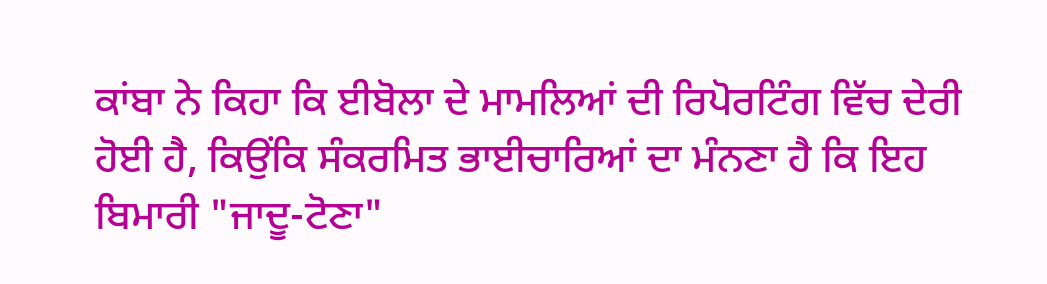ਕਾਂਬਾ ਨੇ ਕਿਹਾ ਕਿ ਈਬੋਲਾ ਦੇ ਮਾਮਲਿਆਂ ਦੀ ਰਿਪੋਰਟਿੰਗ ਵਿੱਚ ਦੇਰੀ ਹੋਈ ਹੈ, ਕਿਉਂਕਿ ਸੰਕਰਮਿਤ ਭਾਈਚਾਰਿਆਂ ਦਾ ਮੰਨਣਾ ਹੈ ਕਿ ਇਹ ਬਿਮਾਰੀ "ਜਾਦੂ-ਟੋਣਾ"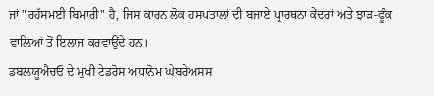ਜਾਂ "ਰਹੱਸਮਈ ਬਿਮਾਰੀ" ਹੈ, ਜਿਸ ਕਾਰਨ ਲੋਕ ਹਸਪਤਾਲਾਂ ਦੀ ਬਜਾਏ ਪ੍ਰਾਰਥਨਾ ਕੇਂਦਰਾਂ ਅਤੇ ਝਾੜ-ਫੂੰਕ ਵਾਲਿਆਂ ਤੋਂ ਇਲਾਜ ਕਰਵਾਉਂਦੇ ਹਨ।
ਡਬਲਯੂਐਚਓ ਦੇ ਮੁਖੀ ਟੇਡਰੋਸ ਅਧਾਨੋਮ ਘੇਬਰੇਅਸਸ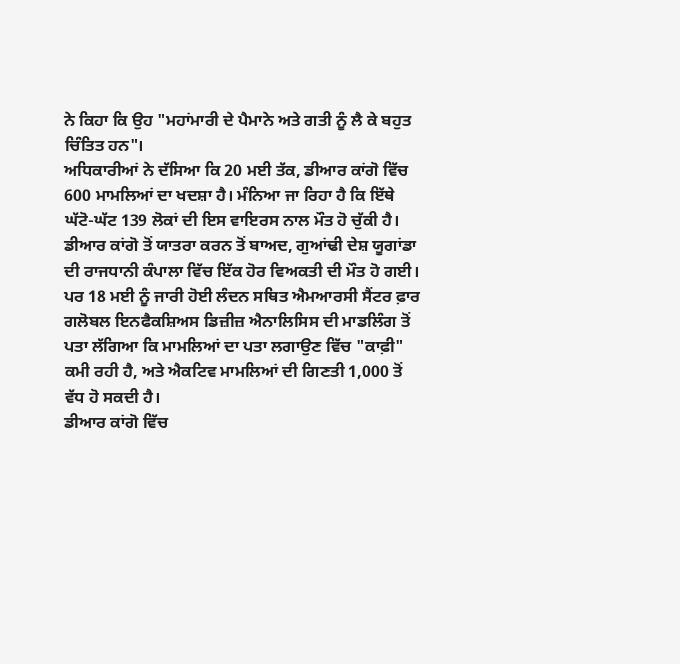ਨੇ ਕਿਹਾ ਕਿ ਉਹ "ਮਹਾਂਮਾਰੀ ਦੇ ਪੈਮਾਨੇ ਅਤੇ ਗਤੀ ਨੂੰ ਲੈ ਕੇ ਬਹੁਤ ਚਿੰਤਿਤ ਹਨ"।
ਅਧਿਕਾਰੀਆਂ ਨੇ ਦੱਸਿਆ ਕਿ 20 ਮਈ ਤੱਕ, ਡੀਆਰ ਕਾਂਗੋ ਵਿੱਚ 600 ਮਾਮਲਿਆਂ ਦਾ ਖਦਸ਼ਾ ਹੈ। ਮੰਨਿਆ ਜਾ ਰਿਹਾ ਹੈ ਕਿ ਇੱਥੇ ਘੱਟੋ-ਘੱਟ 139 ਲੋਕਾਂ ਦੀ ਇਸ ਵਾਇਰਸ ਨਾਲ ਮੌਤ ਹੋ ਚੁੱਕੀ ਹੈ। ਡੀਆਰ ਕਾਂਗੋ ਤੋਂ ਯਾਤਰਾ ਕਰਨ ਤੋਂ ਬਾਅਦ, ਗੁਆਂਢੀ ਦੇਸ਼ ਯੂਗਾਂਡਾ ਦੀ ਰਾਜਧਾਨੀ ਕੰਪਾਲਾ ਵਿੱਚ ਇੱਕ ਹੋਰ ਵਿਅਕਤੀ ਦੀ ਮੌਤ ਹੋ ਗਈ।
ਪਰ 18 ਮਈ ਨੂੰ ਜਾਰੀ ਹੋਈ ਲੰਦਨ ਸਥਿਤ ਐਮਆਰਸੀ ਸੈਂਟਰ ਫ਼ਾਰ ਗਲੋਬਲ ਇਨਫੈਕਸ਼ਿਅਸ ਡਿਜ਼ੀਜ਼ ਐਨਾਲਿਸਿਸ ਦੀ ਮਾਡਲਿੰਗ ਤੋਂ ਪਤਾ ਲੱਗਿਆ ਕਿ ਮਾਮਲਿਆਂ ਦਾ ਪਤਾ ਲਗਾਉਣ ਵਿੱਚ "ਕਾਫ਼ੀ" ਕਮੀ ਰਹੀ ਹੈ, ਅਤੇ ਐਕਟਿਵ ਮਾਮਲਿਆਂ ਦੀ ਗਿਣਤੀ 1,000 ਤੋਂ ਵੱਧ ਹੋ ਸਕਦੀ ਹੈ।
ਡੀਆਰ ਕਾਂਗੋ ਵਿੱਚ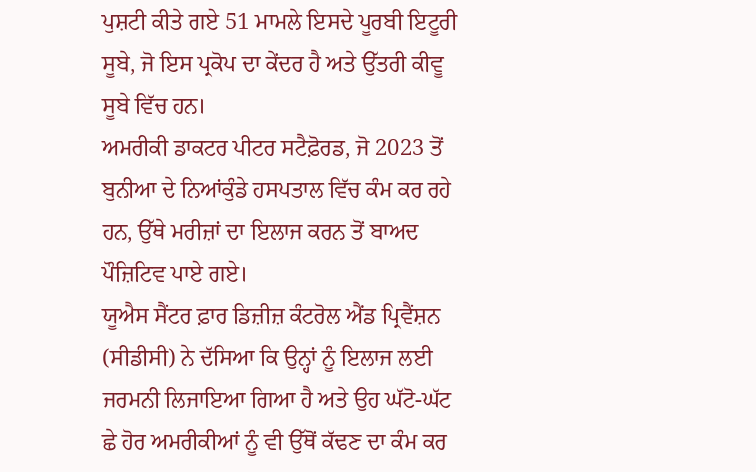ਪੁਸ਼ਟੀ ਕੀਤੇ ਗਏ 51 ਮਾਮਲੇ ਇਸਦੇ ਪੂਰਬੀ ਇਟੂਰੀ ਸੂਬੇ, ਜੋ ਇਸ ਪ੍ਰਕੋਪ ਦਾ ਕੇਂਦਰ ਹੈ ਅਤੇ ਉੱਤਰੀ ਕੀਵੂ ਸੂਬੇ ਵਿੱਚ ਹਨ।
ਅਮਰੀਕੀ ਡਾਕਟਰ ਪੀਟਰ ਸਟੈਫ਼ੋਰਡ, ਜੋ 2023 ਤੋਂ ਬੁਨੀਆ ਦੇ ਨਿਆਂਕੁੰਡੇ ਹਸਪਤਾਲ ਵਿੱਚ ਕੰਮ ਕਰ ਰਹੇ ਹਨ, ਉੱਥੇ ਮਰੀਜ਼ਾਂ ਦਾ ਇਲਾਜ ਕਰਨ ਤੋਂ ਬਾਅਦ ਪੌਜ਼ਿਟਿਵ ਪਾਏ ਗਏ।
ਯੂਐਸ ਸੈਂਟਰ ਫ਼ਾਰ ਡਿਜ਼ੀਜ਼ ਕੰਟਰੋਲ ਐਂਡ ਪ੍ਰਿਵੈਂਸ਼ਨ (ਸੀਡੀਸੀ) ਨੇ ਦੱਸਿਆ ਕਿ ਉਨ੍ਹਾਂ ਨੂੰ ਇਲਾਜ ਲਈ ਜਰਮਨੀ ਲਿਜਾਇਆ ਗਿਆ ਹੈ ਅਤੇ ਉਹ ਘੱਟੋ-ਘੱਟ ਛੇ ਹੋਰ ਅਮਰੀਕੀਆਂ ਨੂੰ ਵੀ ਉੱਥੋਂ ਕੱਢਣ ਦਾ ਕੰਮ ਕਰ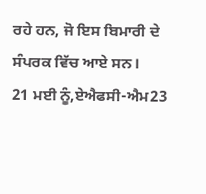ਰਹੇ ਹਨ, ਜੋ ਇਸ ਬਿਮਾਰੀ ਦੇ ਸੰਪਰਕ ਵਿੱਚ ਆਏ ਸਨ।
21 ਮਈ ਨੂੰ,ਏਐਫਸੀ-ਐਮ23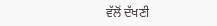ਵੱਲੋਂ ਦੱਖਣੀ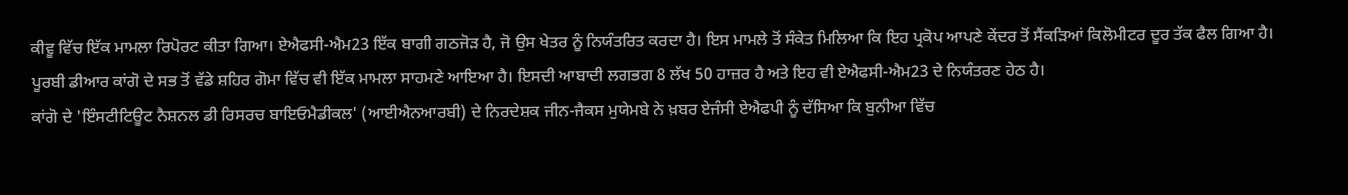ਕੀਵੂ ਵਿੱਚ ਇੱਕ ਮਾਮਲਾ ਰਿਪੋਰਟ ਕੀਤਾ ਗਿਆ। ਏਐਫਸੀ-ਐਮ23 ਇੱਕ ਬਾਗੀ ਗਠਜੋੜ ਹੈ, ਜੋ ਉਸ ਖੇਤਰ ਨੂੰ ਨਿਯੰਤਰਿਤ ਕਰਦਾ ਹੈ। ਇਸ ਮਾਮਲੇ ਤੋਂ ਸੰਕੇਤ ਮਿਲਿਆ ਕਿ ਇਹ ਪ੍ਰਕੋਪ ਆਪਣੇ ਕੇਂਦਰ ਤੋਂ ਸੈਂਕੜਿਆਂ ਕਿਲੋਮੀਟਰ ਦੂਰ ਤੱਕ ਫੈਲ ਗਿਆ ਹੈ।
ਪੂਰਬੀ ਡੀਆਰ ਕਾਂਗੋ ਦੇ ਸਭ ਤੋਂ ਵੱਡੇ ਸ਼ਹਿਰ ਗੋਮਾ ਵਿੱਚ ਵੀ ਇੱਕ ਮਾਮਲਾ ਸਾਹਮਣੇ ਆਇਆ ਹੈ। ਇਸਦੀ ਆਬਾਦੀ ਲਗਭਗ 8 ਲੱਖ 50 ਹਾਜ਼ਰ ਹੈ ਅਤੇ ਇਹ ਵੀ ਏਐਫਸੀ-ਐਮ23 ਦੇ ਨਿਯੰਤਰਣ ਹੇਠ ਹੈ।
ਕਾਂਗੋ ਦੇ 'ਇੰਸਟੀਟਿਊਟ ਨੈਸ਼ਨਲ ਡੀ ਰਿਸਰਚ ਬਾਇਓਮੈਡੀਕਲ' (ਆਈਐਨਆਰਬੀ) ਦੇ ਨਿਰਦੇਸ਼ਕ ਜੀਨ-ਜੈਕਸ ਮੁਯੇਮਬੇ ਨੇ ਖ਼ਬਰ ਏਜੰਸੀ ਏਐਫਪੀ ਨੂੰ ਦੱਸਿਆ ਕਿ ਬੁਨੀਆ ਵਿੱਚ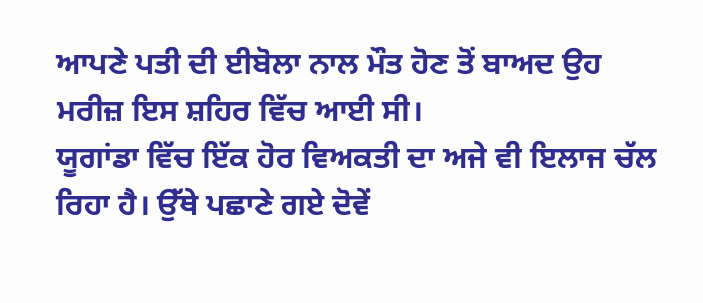ਆਪਣੇ ਪਤੀ ਦੀ ਈਬੋਲਾ ਨਾਲ ਮੌਤ ਹੋਣ ਤੋਂ ਬਾਅਦ ਉਹ ਮਰੀਜ਼ ਇਸ ਸ਼ਹਿਰ ਵਿੱਚ ਆਈ ਸੀ।
ਯੂਗਾਂਡਾ ਵਿੱਚ ਇੱਕ ਹੋਰ ਵਿਅਕਤੀ ਦਾ ਅਜੇ ਵੀ ਇਲਾਜ ਚੱਲ ਰਿਹਾ ਹੈ। ਉੱਥੇ ਪਛਾਣੇ ਗਏ ਦੋਵੇਂ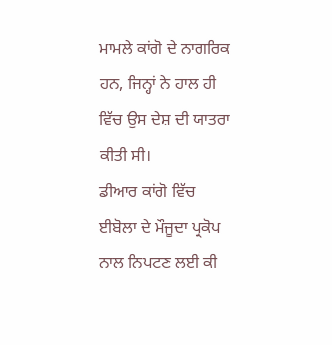ਮਾਮਲੇ ਕਾਂਗੋ ਦੇ ਨਾਗਰਿਕ ਹਨ, ਜਿਨ੍ਹਾਂ ਨੇ ਹਾਲ ਹੀ ਵਿੱਚ ਉਸ ਦੇਸ਼ ਦੀ ਯਾਤਰਾ ਕੀਤੀ ਸੀ।
ਡੀਆਰ ਕਾਂਗੋ ਵਿੱਚ ਈਬੋਲਾ ਦੇ ਮੌਜੂਦਾ ਪ੍ਰਕੋਪ ਨਾਲ ਨਿਪਟਣ ਲਈ ਕੀ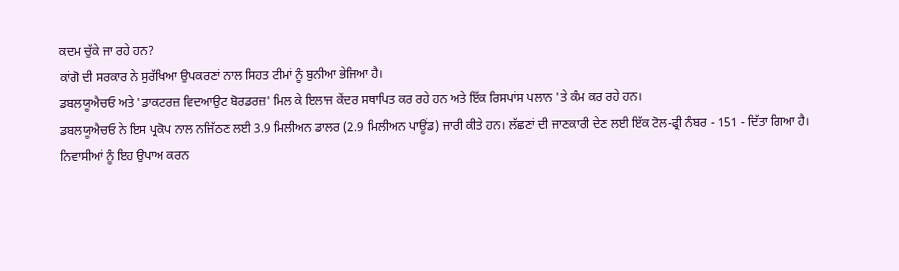ਕਦਮ ਚੁੱਕੇ ਜਾ ਰਹੇ ਹਨ?
ਕਾਂਗੋ ਦੀ ਸਰਕਾਰ ਨੇ ਸੁਰੱਖਿਆ ਉਪਕਰਣਾਂ ਨਾਲ ਸਿਹਤ ਟੀਮਾਂ ਨੂੰ ਬੁਨੀਆ ਭੇਜਿਆ ਹੈ।
ਡਬਲਯੂਐਚਓ ਅਤੇ 'ਡਾਕਟਰਜ਼ ਵਿਦਆਉਟ ਬੋਰਡਰਜ਼' ਮਿਲ ਕੇ ਇਲਾਜ ਕੇਂਦਰ ਸਥਾਪਿਤ ਕਰ ਰਹੇ ਹਨ ਅਤੇ ਇੱਕ ਰਿਸਪਾਂਸ ਪਲਾਨ 'ਤੇ ਕੰਮ ਕਰ ਰਹੇ ਹਨ।
ਡਬਲਯੂਐਚਓ ਨੇ ਇਸ ਪ੍ਰਕੋਪ ਨਾਲ ਨਜਿੱਠਣ ਲਈ 3.9 ਮਿਲੀਅਨ ਡਾਲਰ (2.9 ਮਿਲੀਅਨ ਪਾਊਂਡ) ਜਾਰੀ ਕੀਤੇ ਹਨ। ਲੱਛਣਾਂ ਦੀ ਜਾਣਕਾਰੀ ਦੇਣ ਲਈ ਇੱਕ ਟੋਲ-ਫ੍ਰੀ ਨੰਬਰ - 151 - ਦਿੱਤਾ ਗਿਆ ਹੈ।
ਨਿਵਾਸੀਆਂ ਨੂੰ ਇਹ ਉਪਾਅ ਕਰਨ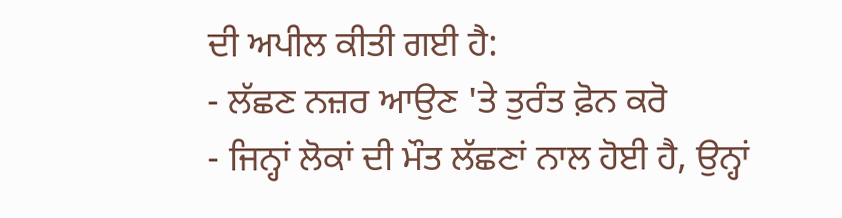ਦੀ ਅਪੀਲ ਕੀਤੀ ਗਈ ਹੈ:
- ਲੱਛਣ ਨਜ਼ਰ ਆਉਣ 'ਤੇ ਤੁਰੰਤ ਫ਼ੋਨ ਕਰੋ
- ਜਿਨ੍ਹਾਂ ਲੋਕਾਂ ਦੀ ਮੌਤ ਲੱਛਣਾਂ ਨਾਲ ਹੋਈ ਹੈ, ਉਨ੍ਹਾਂ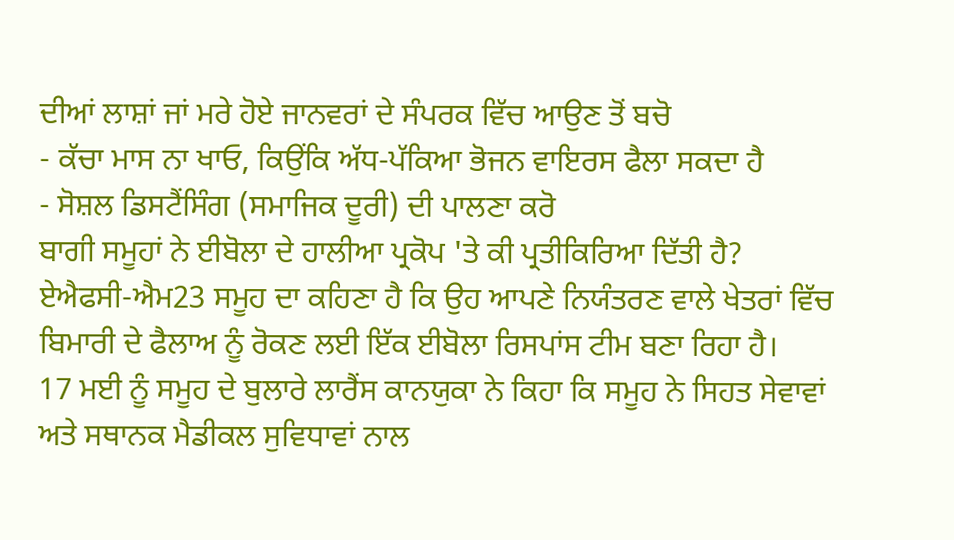ਦੀਆਂ ਲਾਸ਼ਾਂ ਜਾਂ ਮਰੇ ਹੋਏ ਜਾਨਵਰਾਂ ਦੇ ਸੰਪਰਕ ਵਿੱਚ ਆਉਣ ਤੋਂ ਬਚੋ
- ਕੱਚਾ ਮਾਸ ਨਾ ਖਾਓ, ਕਿਉਂਕਿ ਅੱਧ-ਪੱਕਿਆ ਭੋਜਨ ਵਾਇਰਸ ਫੈਲਾ ਸਕਦਾ ਹੈ
- ਸੋਸ਼ਲ ਡਿਸਟੈਂਸਿੰਗ (ਸਮਾਜਿਕ ਦੂਰੀ) ਦੀ ਪਾਲਣਾ ਕਰੋ
ਬਾਗੀ ਸਮੂਹਾਂ ਨੇ ਈਬੋਲਾ ਦੇ ਹਾਲੀਆ ਪ੍ਰਕੋਪ 'ਤੇ ਕੀ ਪ੍ਰਤੀਕਿਰਿਆ ਦਿੱਤੀ ਹੈ?
ਏਐਫਸੀ-ਐਮ23 ਸਮੂਹ ਦਾ ਕਹਿਣਾ ਹੈ ਕਿ ਉਹ ਆਪਣੇ ਨਿਯੰਤਰਣ ਵਾਲੇ ਖੇਤਰਾਂ ਵਿੱਚ ਬਿਮਾਰੀ ਦੇ ਫੈਲਾਅ ਨੂੰ ਰੋਕਣ ਲਈ ਇੱਕ ਈਬੋਲਾ ਰਿਸਪਾਂਸ ਟੀਮ ਬਣਾ ਰਿਹਾ ਹੈ।
17 ਮਈ ਨੂੰ ਸਮੂਹ ਦੇ ਬੁਲਾਰੇ ਲਾਰੈਂਸ ਕਾਨਯੁਕਾ ਨੇ ਕਿਹਾ ਕਿ ਸਮੂਹ ਨੇ ਸਿਹਤ ਸੇਵਾਵਾਂ ਅਤੇ ਸਥਾਨਕ ਮੈਡੀਕਲ ਸੁਵਿਧਾਵਾਂ ਨਾਲ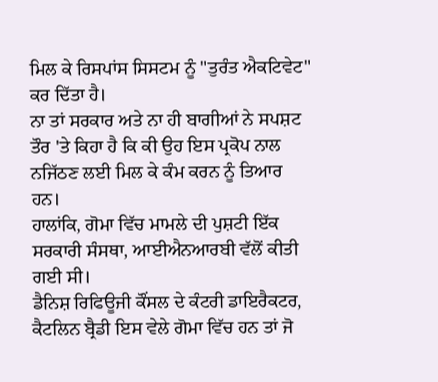ਮਿਲ ਕੇ ਰਿਸਪਾਂਸ ਸਿਸਟਮ ਨੂੰ "ਤੁਰੰਤ ਐਕਟਿਵੇਟ" ਕਰ ਦਿੱਤਾ ਹੈ।
ਨਾ ਤਾਂ ਸਰਕਾਰ ਅਤੇ ਨਾ ਹੀ ਬਾਗੀਆਂ ਨੇ ਸਪਸ਼ਟ ਤੌਰ 'ਤੇ ਕਿਹਾ ਹੈ ਕਿ ਕੀ ਉਹ ਇਸ ਪ੍ਰਕੋਪ ਨਾਲ ਨਜਿੱਠਣ ਲਈ ਮਿਲ ਕੇ ਕੰਮ ਕਰਨ ਨੂੰ ਤਿਆਰ ਹਨ।
ਹਾਲਾਂਕਿ, ਗੋਮਾ ਵਿੱਚ ਮਾਮਲੇ ਦੀ ਪੁਸ਼ਟੀ ਇੱਕ ਸਰਕਾਰੀ ਸੰਸਥਾ, ਆਈਐਨਆਰਬੀ ਵੱਲੋਂ ਕੀਤੀ ਗਈ ਸੀ।
ਡੈਨਿਸ਼ ਰਿਫਿਊਜੀ ਕੌਂਸਲ ਦੇ ਕੰਟਰੀ ਡਾਇਰੈਕਟਰ, ਕੈਟਲਿਨ ਬ੍ਰੈਡੀ ਇਸ ਵੇਲੇ ਗੋਮਾ ਵਿੱਚ ਹਨ ਤਾਂ ਜੋ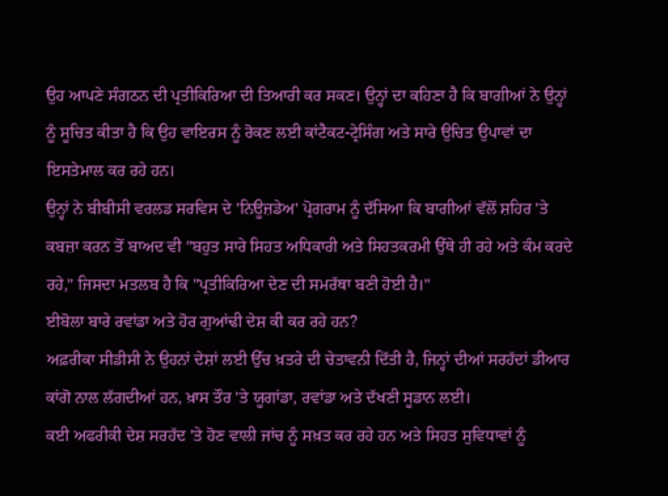ਉਹ ਆਪਣੇ ਸੰਗਠਨ ਦੀ ਪ੍ਰਤੀਕਿਰਿਆ ਦੀ ਤਿਆਰੀ ਕਰ ਸਕਣ। ਉਨ੍ਹਾਂ ਦਾ ਕਹਿਣਾ ਹੈ ਕਿ ਬਾਗੀਆਂ ਨੇ ਉਨ੍ਹਾਂ ਨੂੰ ਸੂਚਿਤ ਕੀਤਾ ਹੈ ਕਿ ਉਹ ਵਾਇਰਸ ਨੂੰ ਰੋਕਣ ਲਈ ਕਾਂਟੈਕਟ-ਟ੍ਰੇਸਿੰਗ ਅਤੇ ਸਾਰੇ ਉਚਿਤ ਉਪਾਵਾਂ ਦਾ ਇਸਤੇਮਾਲ ਕਰ ਰਹੇ ਹਨ।
ਉਨ੍ਹਾਂ ਨੇ ਬੀਬੀਸੀ ਵਰਲਡ ਸਰਵਿਸ ਦੇ 'ਨਿਊਜ਼ਡੇਅ' ਪ੍ਰੋਗਰਾਮ ਨੂੰ ਦੱਸਿਆ ਕਿ ਬਾਗੀਆਂ ਵੱਲੋਂ ਸ਼ਹਿਰ 'ਤੇ ਕਬਜ਼ਾ ਕਰਨ ਤੋਂ ਬਾਅਦ ਵੀ "ਬਹੁਤ ਸਾਰੇ ਸਿਹਤ ਅਧਿਕਾਰੀ ਅਤੇ ਸਿਹਤਕਰਮੀ ਉੱਥੇ ਹੀ ਰਹੇ ਅਤੇ ਕੰਮ ਕਰਦੇ ਰਹੇ," ਜਿਸਦਾ ਮਤਲਬ ਹੈ ਕਿ "ਪ੍ਰਤੀਕਿਰਿਆ ਦੇਣ ਦੀ ਸਮਰੱਥਾ ਬਣੀ ਹੋਈ ਹੈ।"
ਈਬੋਲਾ ਬਾਰੇ ਰਵਾਂਡਾ ਅਤੇ ਹੋਰ ਗੁਆਂਢੀ ਦੇਸ਼ ਕੀ ਕਰ ਰਹੇ ਹਨ?
ਅਫ਼ਰੀਕਾ ਸੀਡੀਸੀ ਨੇ ਉਹਨਾਂ ਦੇਸ਼ਾਂ ਲਈ ਉੱਚ ਖ਼ਤਰੇ ਦੀ ਚੇਤਾਵਨੀ ਦਿੱਤੀ ਹੈ, ਜਿਨ੍ਹਾਂ ਦੀਆਂ ਸਰਹੱਦਾਂ ਡੀਆਰ ਕਾਂਗੋ ਨਾਲ ਲੱਗਦੀਆਂ ਹਨ, ਖ਼ਾਸ ਤੌਰ 'ਤੇ ਯੂਗਾਂਡਾ, ਰਵਾਂਡਾ ਅਤੇ ਦੱਖਣੀ ਸੂਡਾਨ ਲਈ।
ਕਈ ਅਫਰੀਕੀ ਦੇਸ਼ ਸਰਹੱਦ 'ਤੇ ਹੋਣ ਵਾਲੀ ਜਾਂਚ ਨੂੰ ਸਖ਼ਤ ਕਰ ਰਹੇ ਹਨ ਅਤੇ ਸਿਹਤ ਸੁਵਿਧਾਵਾਂ ਨੂੰ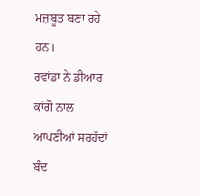ਮਜ਼ਬੂਤ ਬਣਾ ਰਹੇ ਹਨ।
ਰਵਾਂਡਾ ਨੇ ਡੀਆਰ ਕਾਂਗੋ ਨਾਲ ਆਪਣੀਆਂ ਸਰਹੱਦਾਂ ਬੰਦ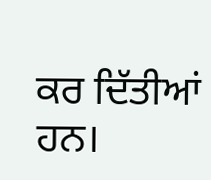ਕਰ ਦਿੱਤੀਆਂ ਹਨ।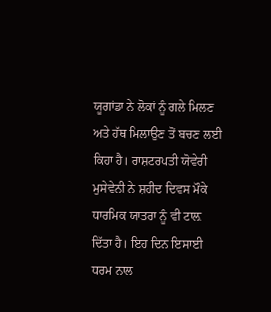ਯੂਗਾਂਡਾ ਨੇ ਲੋਕਾਂ ਨੂੰ ਗਲੇ ਮਿਲਣ ਅਤੇ ਹੱਥ ਮਿਲਾਉਣ ਤੋਂ ਬਚਣ ਲਈ ਕਿਹਾ ਹੈ। ਰਾਸ਼ਟਰਪਤੀ ਯੋਵੇਰੀ ਮੁਸੇਵੇਨੀ ਨੇ ਸ਼ਹੀਦ ਦਿਵਸ ਮੌਕੇ ਧਾਰਮਿਕ ਯਾਤਰਾ ਨੂੰ ਵੀ ਟਾਲ਼ ਦਿੱਤਾ ਹੈ। ਇਹ ਦਿਨ ਇਸਾਈ ਧਰਮ ਨਾਲ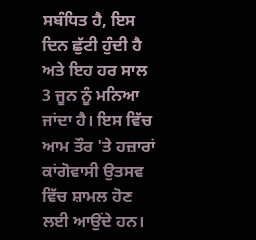ਸਬੰਧਿਤ ਹੈ, ਇਸ ਦਿਨ ਛੁੱਟੀ ਹੁੰਦੀ ਹੈ ਅਤੇ ਇਹ ਹਰ ਸਾਲ 3 ਜੂਨ ਨੂੰ ਮਨਿਆ ਜਾਂਦਾ ਹੈ। ਇਸ ਵਿੱਚ ਆਮ ਤੌਰ 'ਤੇ ਹਜ਼ਾਰਾਂ ਕਾਂਗੋਵਾਸੀ ਉਤਸਵ ਵਿੱਚ ਸ਼ਾਮਲ ਹੋਣ ਲਈ ਆਉਂਦੇ ਹਨ।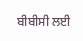ਬੀਬੀਸੀ ਲਈ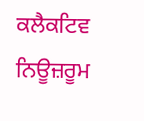ਕਲੈਕਟਿਵ ਨਿਊਜ਼ਰੂਮ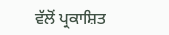ਵੱਲੋਂ ਪ੍ਰਕਾਸ਼ਿਤ